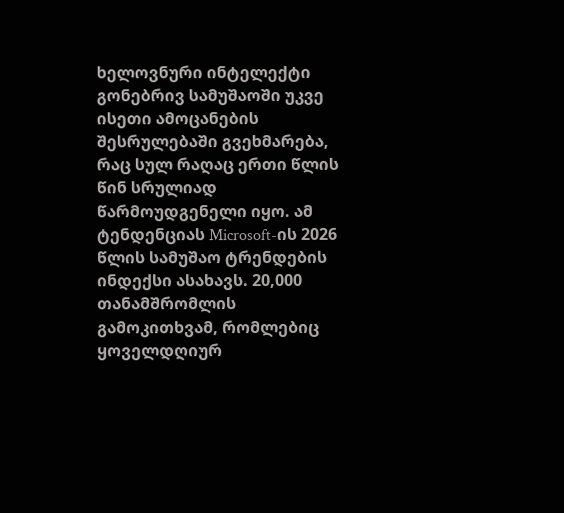ხელოვნური ინტელექტი გონებრივ სამუშაოში უკვე ისეთი ამოცანების შესრულებაში გვეხმარება, რაც სულ რაღაც ერთი წლის წინ სრულიად წარმოუდგენელი იყო. ამ ტენდენციას Microsoft-ის 2026 წლის სამუშაო ტრენდების ინდექსი ასახავს. 20,000 თანამშრომლის გამოკითხვამ, რომლებიც ყოველდღიურ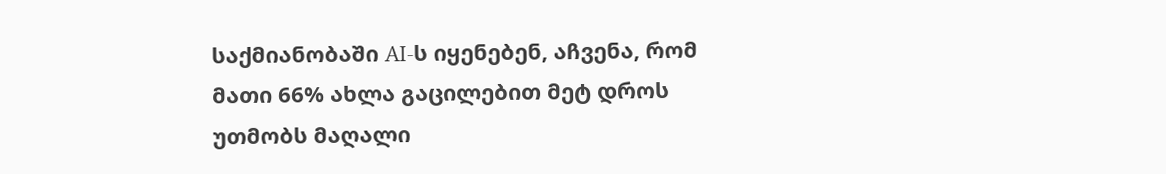საქმიანობაში AI-ს იყენებენ, აჩვენა, რომ მათი 66% ახლა გაცილებით მეტ დროს უთმობს მაღალი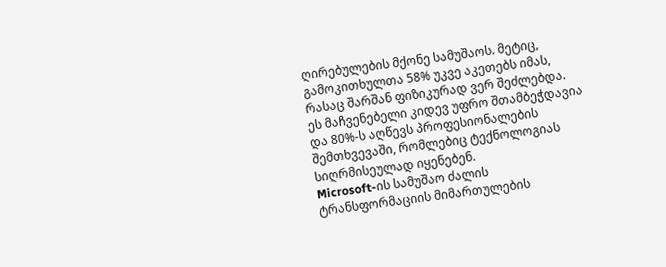ღირებულების მქონე სამუშაოს. მეტიც, გამოკითხულთა 58% უკვე აკეთებს იმას, რასაც შარშან ფიზიკურად ვერ შეძლებდა. ეს მაჩვენებელი კიდევ უფრო შთამბეჭდავია და 80%-ს აღწევს პროფესიონალების შემთხვევაში, რომლებიც ტექნოლოგიას სიღრმისეულად იყენებენ.
Microsoft-ის სამუშაო ძალის ტრანსფორმაციის მიმართულების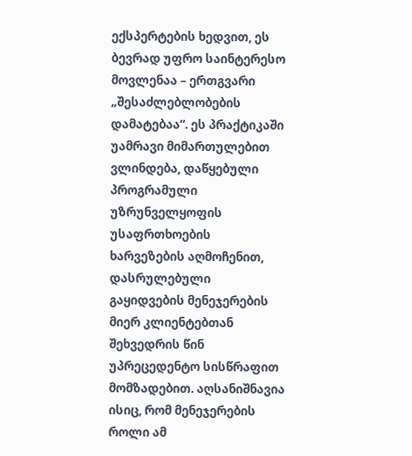ექსპერტების ხედვით, ეს ბევრად უფრო საინტერესო მოვლენაა – ერთგვარი „შესაძლებლობების დამატებაა“. ეს პრაქტიკაში უამრავი მიმართულებით ვლინდება, დაწყებული პროგრამული უზრუნველყოფის უსაფრთხოების ხარვეზების აღმოჩენით, დასრულებული გაყიდვების მენეჯერების მიერ კლიენტებთან შეხვედრის წინ უპრეცედენტო სისწრაფით მომზადებით. აღსანიშნავია ისიც, რომ მენეჯერების როლი ამ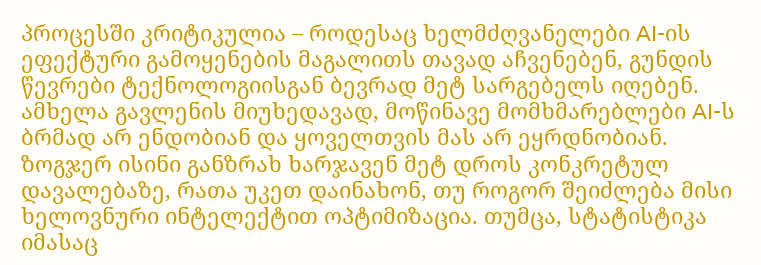პროცესში კრიტიკულია – როდესაც ხელმძღვანელები AI-ის ეფექტური გამოყენების მაგალითს თავად აჩვენებენ, გუნდის წევრები ტექნოლოგიისგან ბევრად მეტ სარგებელს იღებენ.
ამხელა გავლენის მიუხედავად, მოწინავე მომხმარებლები AI-ს ბრმად არ ენდობიან და ყოველთვის მას არ ეყრდნობიან. ზოგჯერ ისინი განზრახ ხარჯავენ მეტ დროს კონკრეტულ დავალებაზე, რათა უკეთ დაინახონ, თუ როგორ შეიძლება მისი ხელოვნური ინტელექტით ოპტიმიზაცია. თუმცა, სტატისტიკა იმასაც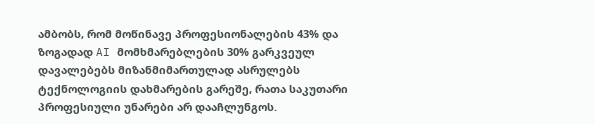ამბობს, რომ მოწინავე პროფესიონალების 43% და ზოგადად AI მომხმარებლების 30% გარკვეულ დავალებებს მიზანმიმართულად ასრულებს ტექნოლოგიის დახმარების გარეშე, რათა საკუთარი პროფესიული უნარები არ დააჩლუნგოს.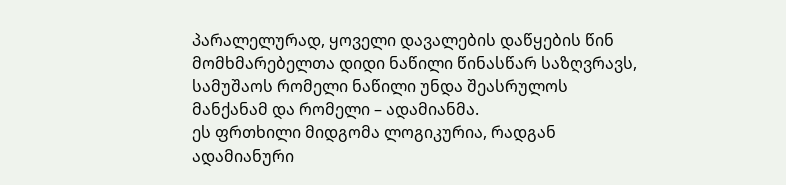პარალელურად, ყოველი დავალების დაწყების წინ მომხმარებელთა დიდი ნაწილი წინასწარ საზღვრავს, სამუშაოს რომელი ნაწილი უნდა შეასრულოს მანქანამ და რომელი – ადამიანმა.
ეს ფრთხილი მიდგომა ლოგიკურია, რადგან ადამიანური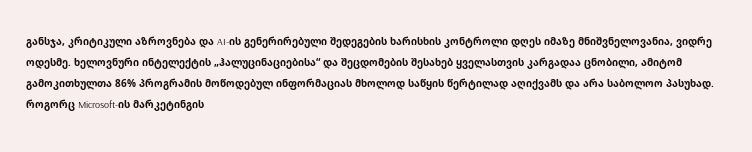განსჯა, კრიტიკული აზროვნება და AI-ის გენერირებული შედეგების ხარისხის კონტროლი დღეს იმაზე მნიშვნელოვანია, ვიდრე ოდესმე. ხელოვნური ინტელექტის „ჰალუცინაციებისა“ და შეცდომების შესახებ ყველასთვის კარგადაა ცნობილი, ამიტომ გამოკითხულთა 86% პროგრამის მოწოდებულ ინფორმაციას მხოლოდ საწყის წერტილად აღიქვამს და არა საბოლოო პასუხად.
როგორც Microsoft-ის მარკეტინგის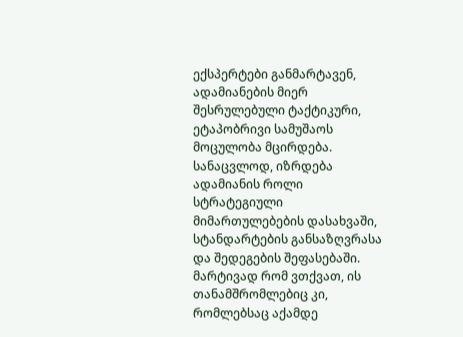ექსპერტები განმარტავენ, ადამიანების მიერ შესრულებული ტაქტიკური, ეტაპობრივი სამუშაოს მოცულობა მცირდება. სანაცვლოდ, იზრდება ადამიანის როლი სტრატეგიული მიმართულებების დასახვაში, სტანდარტების განსაზღვრასა და შედეგების შეფასებაში. მარტივად რომ ვთქვათ, ის თანამშრომლებიც კი, რომლებსაც აქამდე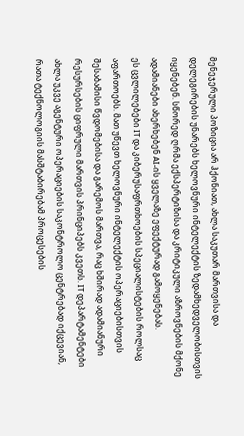მენეჯერული პოზიცია არ ჰქონიათ, ახლა საკუთარ მართვისა და დელეგირების უნარებს ხელოვნური ინტელექტის ზედამხედველობისთვის იყენებენ. სწორედ ღრმა ექსპერტიზისა და კრიტიკული აზროვნების მქონე ადამიანები ახერხებენ AI-ის ყველაზე ეფექტურად გამოყენებას.
ეს ცვლილებები IT და კიბერუსაფრთხოების სპეციალისტების როლსაც აფართოებს. მათ უწევთ ხელოვნური ინტელექტის ოპერაციებისთვის შესაბამისი წვდომებისა და გარემოს მართვა, რაც ხშირად ადამიანური რესურსების ციფრული მართვის პრინციპებს კვეთს. IT დეპარტამენტები ახლა უკვე აგენტური ოპერაციების საკონტროლო ცენტრებად იქცევიან, რათა ტექნოლოგიის მასშტაბირებამ პროცესების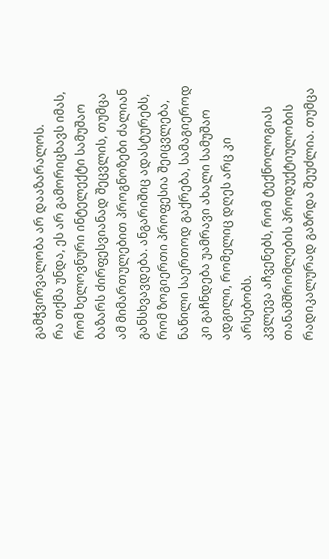გამჭვირვალობა არ დააზარალოს.
რა თქმა უნდა, ეს არ გამორიცხავს იმას, რომ ხელოვნური ინტელექტი სამუშაო ბაზარს ძირფესვიანად შეცვლის, თუმცა ამ მიმართულებით პროგნოზები ძალიან განსხვავდება. ანგარიშიც ადასტურებს, რომ ზოგიერთი პროფესია შეიცვლება, ნაწილი საერთოდ გაქრება, სამაგიეროდ კი გაჩნდება უამრავი ახალი სამუშაო ადგილი, რომელიც დღეს არც კი არსებობს.
კვლევა აჩვენებს, რომ ტექნოლოგიას თანამშრომლების პროდუქტიულობის რადიკალურად გაზრდა შეუძლია. თუმცა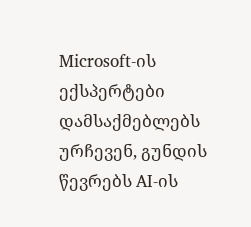Microsoft-ის ექსპერტები დამსაქმებლებს ურჩევენ, გუნდის წევრებს AI-ის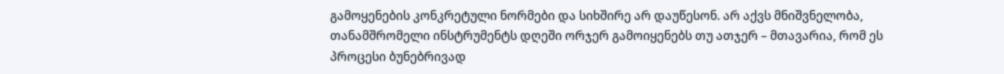გამოყენების კონკრეტული ნორმები და სიხშირე არ დაუწესონ. არ აქვს მნიშვნელობა, თანამშრომელი ინსტრუმენტს დღეში ორჯერ გამოიყენებს თუ ათჯერ – მთავარია, რომ ეს პროცესი ბუნებრივად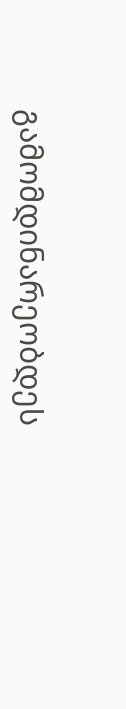გამომდინარეობდეს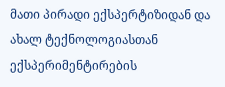მათი პირადი ექსპერტიზიდან და ახალ ტექნოლოგიასთან ექსპერიმენტირების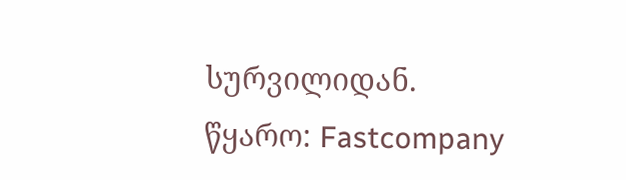სურვილიდან.
წყარო: Fastcompany